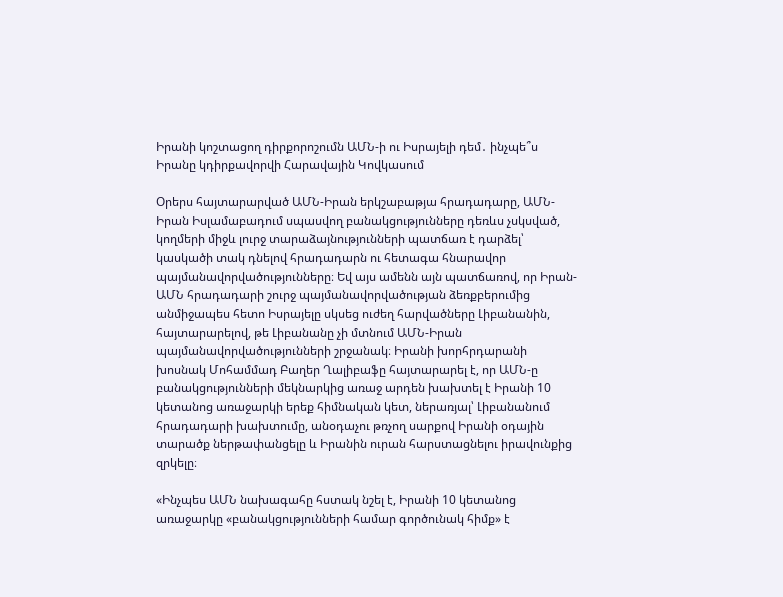Իրանի կոշտացող դիրքորոշումն ԱՄՆ-ի ու Իսրայելի դեմ․ ինչպե՞ս Իրանը կդիրքավորվի Հարավային Կովկասում

Օրերս հայտարարված ԱՄՆ-Իրան երկշաբաթյա հրադադարը, ԱՄՆ-Իրան Իսլամաբադում սպասվող բանակցությունները դեռևս չսկսված, կողմերի միջև լուրջ տարաձայնությունների պատճառ է դարձել՝ կասկածի տակ դնելով հրադադարն ու հետագա հնարավոր պայմանավորվածությունները։ Եվ այս ամենն այն պատճառով, որ Իրան-ԱՄՆ հրադադարի շուրջ պայմանավորվածության ձեռքբերումից անմիջապես հետո Իսրայելը սկսեց ուժեղ հարվածները Լիբանանին, հայտարարելով, թե Լիբանանը չի մտնում ԱՄՆ-Իրան պայմանավորվածությունների շրջանակ։ Իրանի խորհրդարանի խոսնակ Մոհամմադ Բաղեր Ղալիբաֆը հայտարարել է, որ ԱՄՆ-ը բանակցությունների մեկնարկից առաջ արդեն խախտել է Իրանի 10 կետանոց առաջարկի երեք հիմնական կետ, ներառյալ՝ Լիբանանում հրադադարի խախտումը, անօդաչու թռչող սարքով Իրանի օդային տարածք ներթափանցելը և Իրանին ուրան հարստացնելու իրավունքից զրկելը։

«Ինչպես ԱՄՆ նախագահը հստակ նշել է, Իրանի 10 կետանոց առաջարկը «բանակցությունների համար գործունակ հիմք» է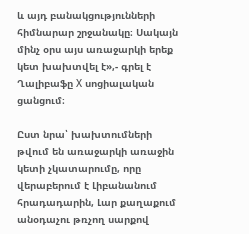և այդ բանակցությունների հիմնարար շրջանակը։ Սակայն մինչ օրս այս առաջարկի երեք կետ խախտվել է»,- գրել է Ղալիբաֆը Х սոցիալական ցանցում։

Ըստ նրա՝ խախտումների թվում են առաջարկի առաջին կետի չկատարումը, որը վերաբերում է Լիբանանում հրադադարին, Լար քաղաքում անօդաչու թռչող սարքով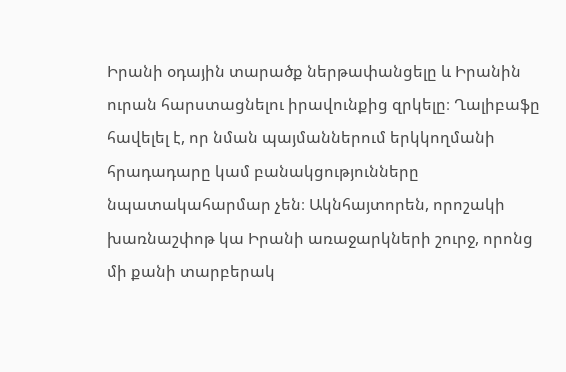Իրանի օդային տարածք ներթափանցելը և Իրանին ուրան հարստացնելու իրավունքից զրկելը։ Ղալիբաֆը հավելել է, որ նման պայմաններում երկկողմանի հրադադարը կամ բանակցությունները նպատակահարմար չեն։ Ակնհայտորեն, որոշակի խառնաշփոթ կա Իրանի առաջարկների շուրջ, որոնց մի քանի տարբերակ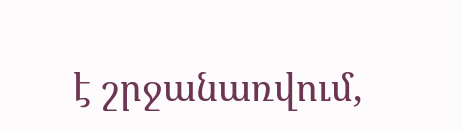է շրջանառվում,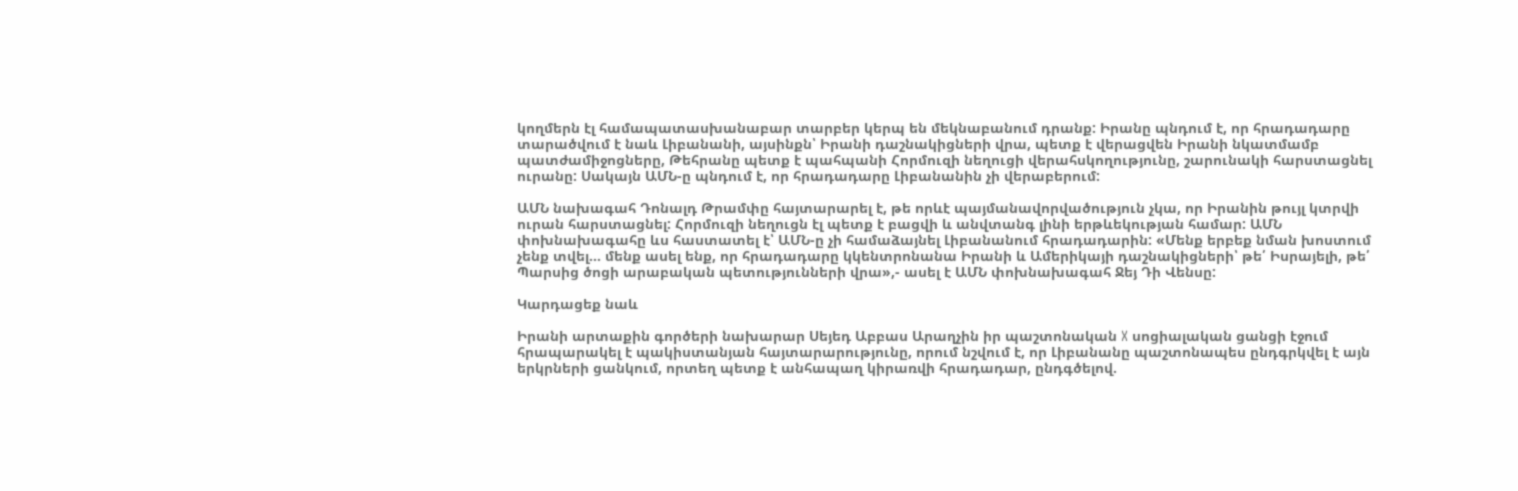կողմերն էլ համապատասխանաբար տարբեր կերպ են մեկնաբանում դրանք: Իրանը պնդում է, որ հրադադարը տարածվում է նաև Լիբանանի, այսինքն՝ Իրանի դաշնակիցների վրա, պետք է վերացվեն Իրանի նկատմամբ պատժամիջոցները, Թեհրանը պետք է պահպանի Հորմուզի նեղուցի վերահսկողությունը, շարունակի հարստացնել ուրանը: Սակայն ԱՄՆ-ը պնդում է, որ հրադադարը Լիբանանին չի վերաբերում:

ԱՄՆ նախագահ Դոնալդ Թրամփը հայտարարել է, թե որևէ պայմանավորվածություն չկա, որ Իրանին թույլ կտրվի ուրան հարստացնել: Հորմուզի նեղուցն էլ պետք է բացվի և անվտանգ լինի երթևեկության համար: ԱՄՆ փոխնախագահը ևս հաստատել է՝ ԱՄՆ-ը չի համաձայնել Լիբանանում հրադադարին: «Մենք երբեք նման խոստում չենք տվել… մենք ասել ենք, որ հրադադարը կկենտրոնանա Իրանի և Ամերիկայի դաշնակիցների՝ թե՛ Իսրայելի, թե՛ Պարսից ծոցի արաբական պետությունների վրա»,- ասել է ԱՄՆ փոխնախագահ Ջեյ Դի Վենսը:

Կարդացեք նաև

Իրանի արտաքին գործերի նախարար Սեյեդ Աբբաս Արաղչին իր պաշտոնական X սոցիալական ցանցի էջում հրապարակել է պակիստանյան հայտարարությունը, որում նշվում է, որ Լիբանանը պաշտոնապես ընդգրկվել է այն երկրների ցանկում, որտեղ պետք է անհապաղ կիրառվի հրադադար, ընդգծելով.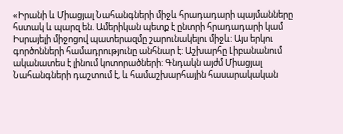«Իրանի և Միացյալ Նահանգների միջև հրադադարի պայմանները հստակ և պարզ են. Ամերիկան պետք է ընտրի հրադադարի կամ Իսրայելի միջոցով պատերազմը շարունակելու միջև: Այս երկու գործոնների համադրությունը անհնար է: Աշխարհը Լիբանանում ականատես է լինում կոտորածների: Գնդակն այժմ Միացյալ Նահանգների դաշտում է, և համաշխարհային հասարակական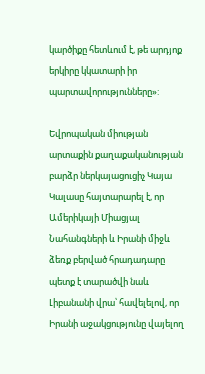կարծիքը հետևում է, թե արդյոք երկիրը կկատարի իր պարտավորությունները»:

Եվրոպական միության արտաքին քաղաքականության բարձր ներկայացուցիչ Կայա Կալասը հայտարարել է, որ Ամերիկայի Միացյալ Նահանգների և Իրանի միջև ձեռք բերված հրադադարը պետք է տարածվի նաև Լիբանանի վրա՝ հավելելով, որ Իրանի աջակցությունը վայելող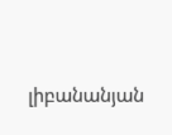լիբանանյան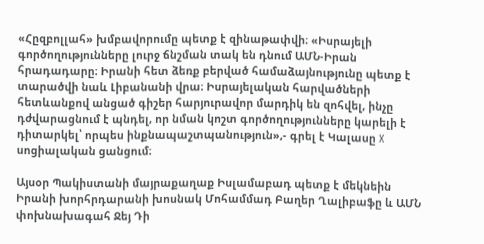«Հըզբոլլահ» խմբավորումը պետք է զինաթափվի։ «Իսրայելի գործողությունները լուրջ ճնշման տակ են դնում ԱՄՆ-Իրան հրադադարը։ Իրանի հետ ձեռք բերված համաձայնությունը պետք է տարածվի նաև Լիբանանի վրա։ Իսրայելական հարվածների հետևանքով անցած գիշեր հարյուրավոր մարդիկ են զոհվել, ինչը դժվարացնում է պնդել, որ նման կոշտ գործողությունները կարելի է դիտարկել՝ որպես ինքնապաշտպանություն»,- գրել է Կալասը X սոցիալական ցանցում։

Այսօր Պակիստանի մայրաքաղաք Իսլամաբադ պետք է մեկնեին Իրանի խորհրդարանի խոսնակ Մոհամմադ Բաղեր Ղալիբաֆը և ԱՄՆ փոխնախագահ Ջեյ Դի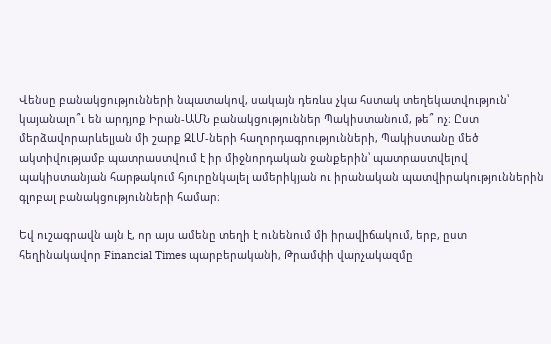Վենսը բանակցությունների նպատակով, սակայն դեռևս չկա հստակ տեղեկատվություն՝ կայանալո՞ւ են արդյոք Իրան-ԱՄՆ բանակցություններ Պակիստանում, թե՞ ոչ։ Ըստ մերձավորարևելյան մի շարք ԶԼՄ-ների հաղորդագրությունների, Պակիստանը մեծ ակտիվությամբ պատրաստվում է իր միջնորդական ջանքերին՝ պատրաստվելով պակիստանյան հարթակում հյուրընկալել ամերիկյան ու իրանական պատվիրակություններին գլոբալ բանակցությունների համար։

Եվ ուշագրավն այն է, որ այս ամենը տեղի է ունենում մի իրավիճակում, երբ, ըստ հեղինակավոր Financial Times պարբերականի, Թրամփի վարչակազմը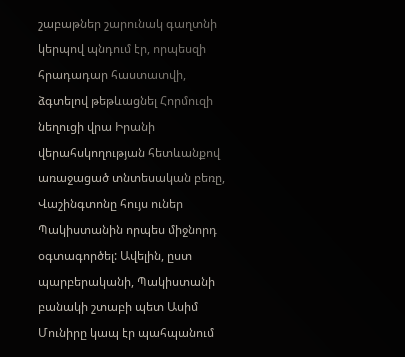շաբաթներ շարունակ գաղտնի կերպով պնդում էր, որպեսզի հրադադար հաստատվի, ձգտելով թեթևացնել Հորմուզի նեղուցի վրա Իրանի վերահսկողության հետևանքով առաջացած տնտեսական բեռը, Վաշինգտոնը հույս ուներ Պակիստանին որպես միջնորդ օգտագործել: Ավելին, ըստ պարբերականի, Պակիստանի բանակի շտաբի պետ Ասիմ Մունիրը կապ էր պահպանում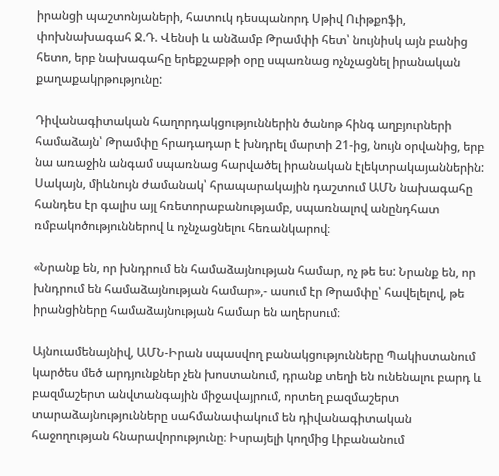իրանցի պաշտոնյաների, հատուկ դեսպանորդ Սթիվ Ուիթքոֆի, փոխնախագահ Ջ.Դ. Վենսի և անձամբ Թրամփի հետ՝ նույնիսկ այն բանից հետո, երբ նախագահը երեքշաբթի օրը սպառնաց ոչնչացնել իրանական քաղաքակրթությունը:

Դիվանագիտական հաղորդակցություններին ծանոթ հինգ աղբյուրների համաձայն՝ Թրամփը հրադադար է խնդրել մարտի 21-ից, նույն օրվանից, երբ նա առաջին անգամ սպառնաց հարվածել իրանական էլեկտրակայաններին: Սակայն, միևնույն ժամանակ՝ հրապարակային դաշտում ԱՄՆ նախագահը հանդես էր գալիս այլ հռետորաբանությամբ, սպառնալով անընդհատ ռմբակոծություններով և ոչնչացնելու հեռանկարով։

«Նրանք են, որ խնդրում են համաձայնության համար, ոչ թե ես: Նրանք են, որ խնդրում են համաձայնության համար»,- ասում էր Թրամփը՝ հավելելով, թե իրանցիները համաձայնության համար են աղերսում։

Այնուամենայնիվ, ԱՄՆ-Իրան սպասվող բանակցությունները Պակիստանում կարծես մեծ արդյունքներ չեն խոստանում, դրանք տեղի են ունենալու բարդ և բազմաշերտ անվտանգային միջավայրում, որտեղ բազմաշերտ տարաձայնությունները սահմանափակում են դիվանագիտական հաջողության հնարավորությունը։ Իսրայելի կողմից Լիբանանում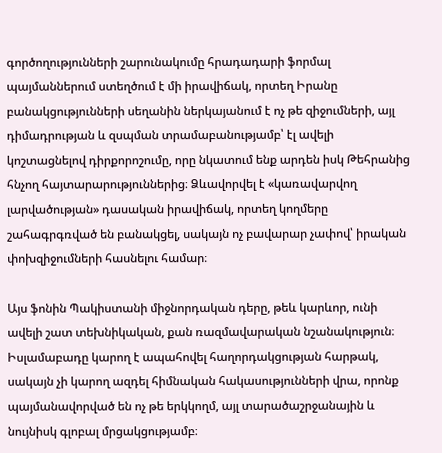գործողությունների շարունակումը հրադադարի ֆորմալ պայմաններում ստեղծում է մի իրավիճակ, որտեղ Իրանը բանակցությունների սեղանին ներկայանում է ոչ թե զիջումների, այլ դիմադրության և զսպման տրամաբանությամբ՝ էլ ավելի կոշտացնելով դիրքորոշումը, որը նկատում ենք արդեն իսկ Թեհրանից հնչող հայտարարություններից։ Ձևավորվել է «կառավարվող լարվածության» դասական իրավիճակ, որտեղ կողմերը շահագրգռված են բանակցել, սակայն ոչ բավարար չափով՝ իրական փոխզիջումների հասնելու համար։

Այս ֆոնին Պակիստանի միջնորդական դերը, թեև կարևոր, ունի ավելի շատ տեխնիկական, քան ռազմավարական նշանակություն։ Իսլամաբադը կարող է ապահովել հաղորդակցության հարթակ, սակայն չի կարող ազդել հիմնական հակասությունների վրա, որոնք պայմանավորված են ոչ թե երկկողմ, այլ տարածաշրջանային և նույնիսկ գլոբալ մրցակցությամբ։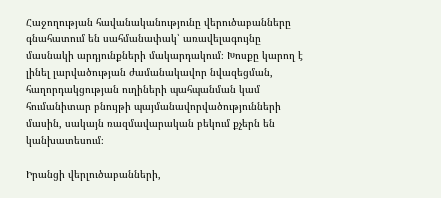Հաջողության հավանականությունը վերուծաբանները գնահատում են սահմանափակ՝ առավելագույնը մասնակի արդյունքների մակարդակում։ Խոսքը կարող է լինել լարվածության ժամանակավոր նվազեցման, հաղորդակցության ուղիների պահպանման կամ հումանիտար բնույթի պայմանավորվածությունների մասին, սակայն ռազմավարական բեկում քչերն են կանխատեսում։

Իրանցի վերլուծաբանների,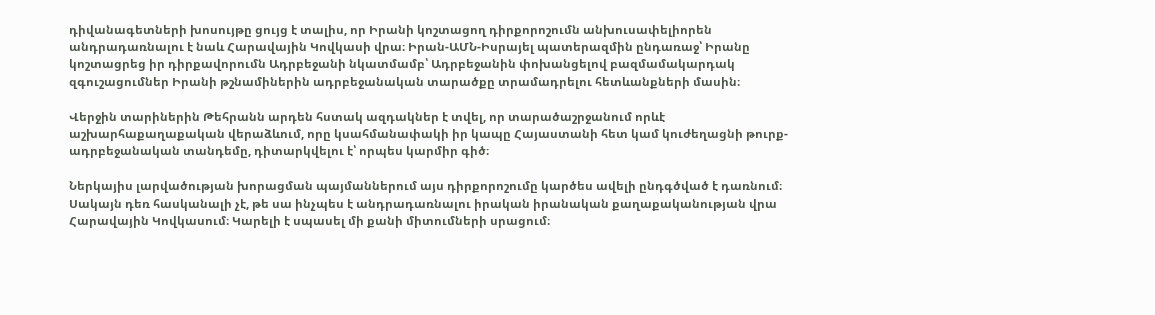դիվանագետների խոսույթը ցույց է տալիս, որ Իրանի կոշտացող դիրքորոշումն անխուսափելիորեն անդրադառնալու է նաև Հարավային Կովկասի վրա։ Իրան-ԱՄՆ-Իսրայել պատերազմին ընդառաջ՝ Իրանը կոշտացրեց իր դիրքավորումն Ադրբեջանի նկատմամբ՝ Ադրբեջանին փոխանցելով բազմամակարդակ զգուշացումներ Իրանի թշնամիներին ադրբեջանական տարածքը տրամադրելու հետևանքների մասին։

Վերջին տարիներին Թեհրանն արդեն հստակ ազդակներ է տվել, որ տարածաշրջանում որևէ աշխարհաքաղաքական վերաձևում, որը կսահմանափակի իր կապը Հայաստանի հետ կամ կուժեղացնի թուրք-ադրբեջանական տանդեմը, դիտարկվելու է՝ որպես կարմիր գիծ։

Ներկայիս լարվածության խորացման պայմաններում այս դիրքորոշումը կարծես ավելի ընդգծված է դառնում։ Սակայն դեռ հասկանալի չէ, թե սա ինչպես է անդրադառնալու իրական իրանական քաղաքականության վրա Հարավային Կովկասում։ Կարելի է սպասել մի քանի միտումների սրացում։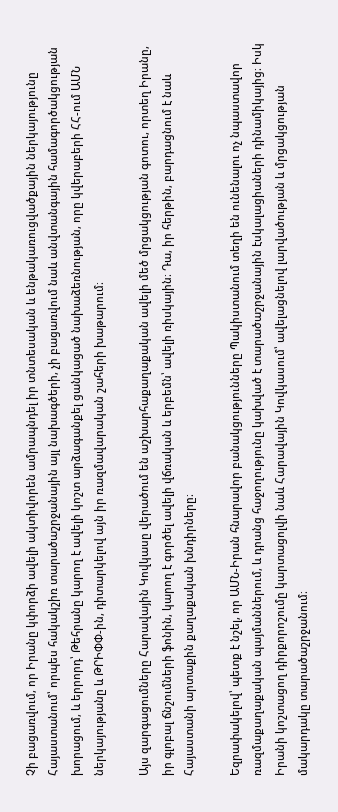Չի բացառվում, որ Իրանը կփորձի ավելի ակտիվորեն ամրապնդել իր տնտեսական և ենթակառուցվածքային ներկայությունը Հայաստանում՝ որպես հակակշիռ տարածաշրջանային այլ նախագծերի, չի բացառվում նաև անվտանգային համագործակցության խորացում, և երրորդ՝ Թեհրանը կարող է ավելի կոշտ արձագանքել ցանկացած նախաձեռնության, որը կվերաբերի ՀՀ-ում ԱՄՆ ներկայությանը և ԹՐԻՓՓ-ին, դիտարկելով այն իր ռազմավարական շահերի խաթարում։

Այս զարգացումները Հարավային Կովկասը վերածում են աշխարհաքաղաքական ավելի մեծ մրցակցության գոտու, որտեղ Իրանը, իր գլոբալ ճնշումների ֆոնին, կարող է գործել ավելի վճռական և երբեմն՝ ավելի ռիսկային։ Դա, իր հերթին, բարդացնում է նաև Հայաստանի արտաքին քաղաքական խնդիրները։

Եզրափակելով՝ պետք է նշել, որ ԱՄՆ-Իրան հնարավոր բանակցությունները Պակիստանում տեղի են ունենալու ոչ նպաստավոր ռազմաքաղաքական պայմաններում, և դրանց հաջողությունը կախված է տարածաշրջանային էսկալացիաների դինամիկայից։ Իսկ Իրանի կոշտացող դիրքորոշումը կարտացոլվի նաև Հարավային Կովկասում՝ ավելացնելով լարվածության և մրցակցության մակարդակը տարածաշրջանում։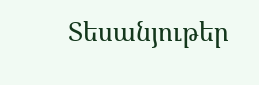Տեսանյութեր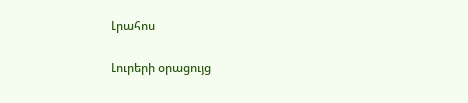Լրահոս

Լուրերի օրացույց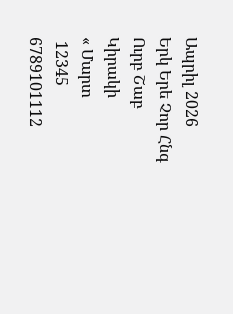Ապրիլ 2026
Երկ Երե Չոր Հնգ Ուրբ Շաբ Կիրակի
« Մարտ
 12345
6789101112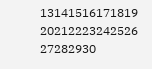13141516171819
20212223242526
27282930